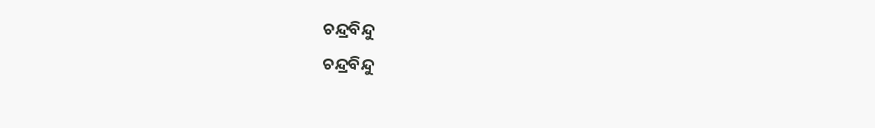ଚନ୍ଦ୍ରବିନ୍ଦୁ
ଚନ୍ଦ୍ରବିନ୍ଦୁ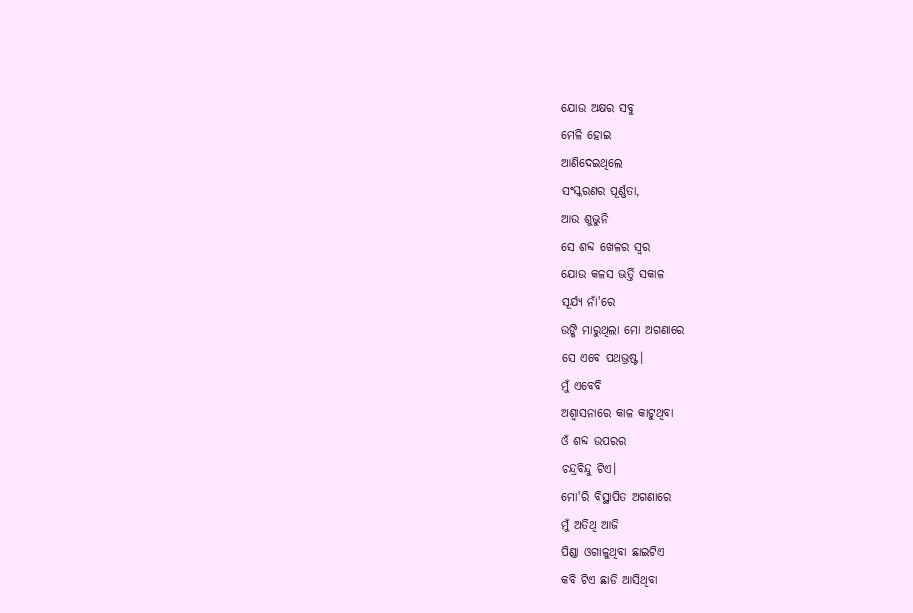ଯୋଉ ଅକ୍ଷର ସବୁ
ମେଳି ହୋଇ
ଆଣିଦେଇଥିଲେ
ସଂସ୍କରଣର ପୂର୍ଣ୍ଣତା,
ଆଉ ଶୁଭୁନି
ସେ ଶବ୍ଦ ଖେଳର ସ୍ୱର
ଯୋଉ କଳସ ଭର୍ତ୍ତି ସକାଳ
ସୂର୍ଯ୍ୟ ନାଁ'ରେ
ଉଙ୍କି ମାରୁଥିଲା ମୋ ଅଗଣାରେ
ସେ ଏବେ ପଥଭ୍ରଷ୍ଟ।
ମୁଁ ଏବେବି
ଅଶ୍ବାସନାରେ କାଳ କାଟୁଥିବା
ଓଁ ଶବ୍ଦ ଉପରର
ଚନ୍ଦ୍ରବିନ୍ଦୁ ଟିଏ।
ମୋ'ରି ବିସ୍ଥାପିତ ଅଗଣାରେ
ମୁଁ ଅତିଥି ଆଜି
ପିଣ୍ଡା ଓଗାଳୁଥିବା ଛାଇଟିଏ
କବି ଟିଏ ଛାଡି ଆସିଥିବା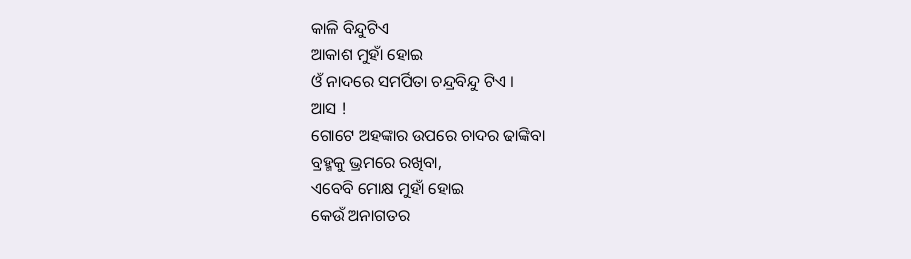କାଳି ବିନ୍ଦୁଟିଏ
ଆକାଶ ମୁହାଁ ହୋଇ
ଓଁ ନାଦରେ ସମର୍ପିତା ଚନ୍ଦ୍ରବିନ୍ଦୁ ଟିଏ ।
ଆସ !
ଗୋଟେ ଅହଙ୍କାର ଉପରେ ଚାଦର ଢାଙ୍କିବା
ବ୍ରହ୍ମକୁ ଭ୍ରମରେ ରଖିବା,
ଏବେବି ମୋକ୍ଷ ମୁହାଁ ହୋଇ
କେଉଁ ଅନାଗତର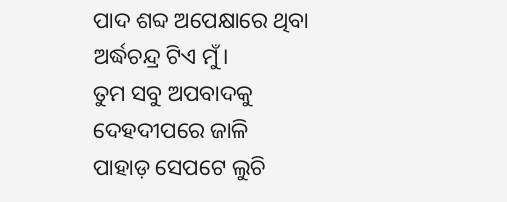ପାଦ ଶବ୍ଦ ଅପେକ୍ଷାରେ ଥିବା
ଅର୍ଦ୍ଧଚନ୍ଦ୍ର ଟିଏ ମୁଁ।
ତୁମ ସବୁ ଅପବାଦକୁ
ଦେହଦୀପରେ ଜାଳି
ପାହାଡ଼ ସେପଟେ ଲୁଚି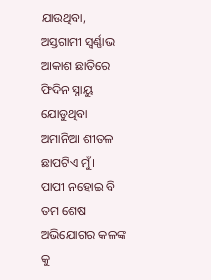ଯାଉଥିବା,
ଅସ୍ତଗାମୀ ସ୍ବର୍ଣ୍ଣାଭ ଆକାଶ ଛାତିରେ
ଫିଦିନ ସ୍ନାୟୁ ଯୋଡୁଥିବା
ଅମାନିଆ ଶୀତଳ ଛାପଟିଏ ମୁଁ।
ପାପୀ ନହୋଇ ବି
ତମ ଶେଷ ଅଭିଯୋଗର କଳଙ୍କ କୁ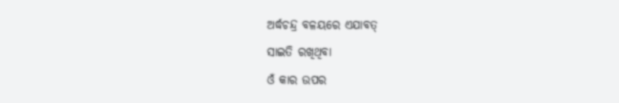ଅର୍ଦ୍ଧଚନ୍ଦ୍ର ବଳୟରେ ଏଯାବତ୍
ସାଇତି ରଖିଥିବା
ଓଁ କାର ଉପର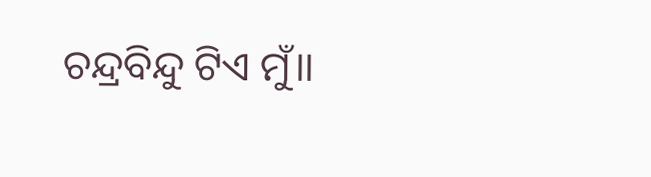ଚନ୍ଦ୍ରବିନ୍ଦୁ ଟିଏ ମୁଁ।।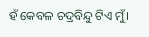ହଁ କେବଳ ଚଦ୍ରବିନ୍ଦୁ ଟିଏ ମୁଁ।